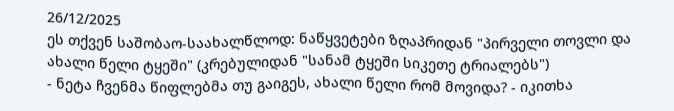26/12/2025
ეს თქვენ საშობაო-საახალწლოდ: ნაწყვეტები ზღაპრიდან "პირველი თოვლი და ახალი წელი ტყეში" (კრებულიდან "სანამ ტყეში სიკეთე ტრიალებს")
- ნეტა ჩვენმა წიფლებმა თუ გაიგეს, ახალი წელი რომ მოვიდა? - იკითხა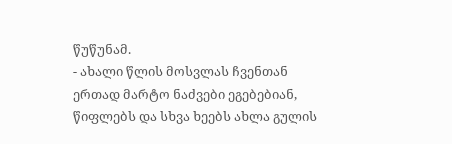წუწუნამ.
- ახალი წლის მოსვლას ჩვენთან ერთად მარტო ნაძვები ეგებებიან, წიფლებს და სხვა ხეებს ახლა გულის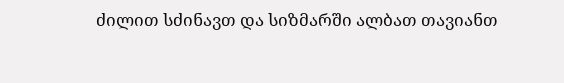ძილით სძინავთ და სიზმარში ალბათ თავიანთ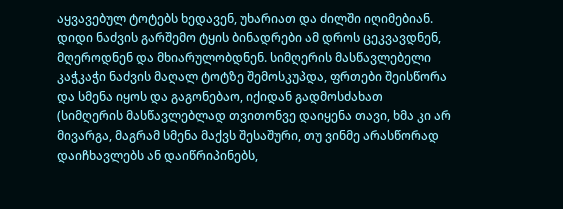აყვავებულ ტოტებს ხედავენ, უხარიათ და ძილში იღიმებიან.
დიდი ნაძვის გარშემო ტყის ბინადრები ამ დროს ცეკვავდნენ, მღეროდნენ და მხიარულობდნენ. სიმღერის მასწავლებელი კაჭკაჭი ნაძვის მაღალ ტოტზე შემოსკუპდა, ფრთები შეისწორა და სმენა იყოს და გაგონებაო, იქიდან გადმოსძახათ (სიმღერის მასწავლებლად თვითონვე დაიყენა თავი, ხმა კი არ მივარგა, მაგრამ სმენა მაქვს შესაშური, თუ ვინმე არასწორად დაიჩხავლებს ან დაიწრიპინებს,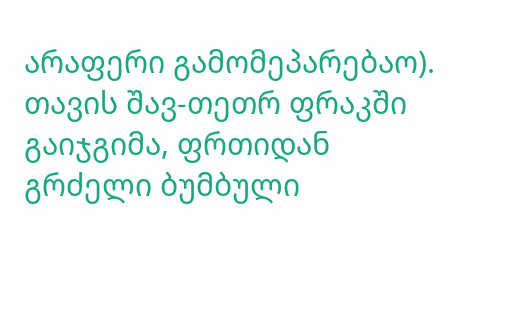არაფერი გამომეპარებაო). თავის შავ-თეთრ ფრაკში გაიჯგიმა, ფრთიდან გრძელი ბუმბული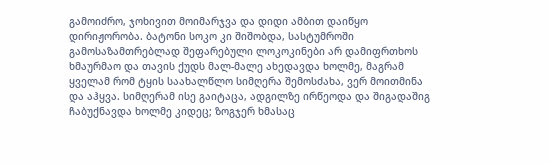გამოიძრო, ჯოხივით მოიმარჯვა და დიდი ამბით დაიწყო დირიჟორობა. ბატონი სოკო კი შიშობდა, სასტუმროში გამოსაზამთრებლად შეფარებული ლოკოკინები არ დამიფრთხოს ხმაურმაო და თავის ქუდს მალ-მალე ახედავდა ხოლმე, მაგრამ ყველამ რომ ტყის საახალწლო სიმღერა შემოსძახა, ვერ მოითმინა და აჰყვა. სიმღერამ ისე გაიტაცა, ადგილზე ირწეოდა და შიგადაშიგ ჩაბუქნავდა ხოლმე კიდეც; ზოგჯერ ხმასაც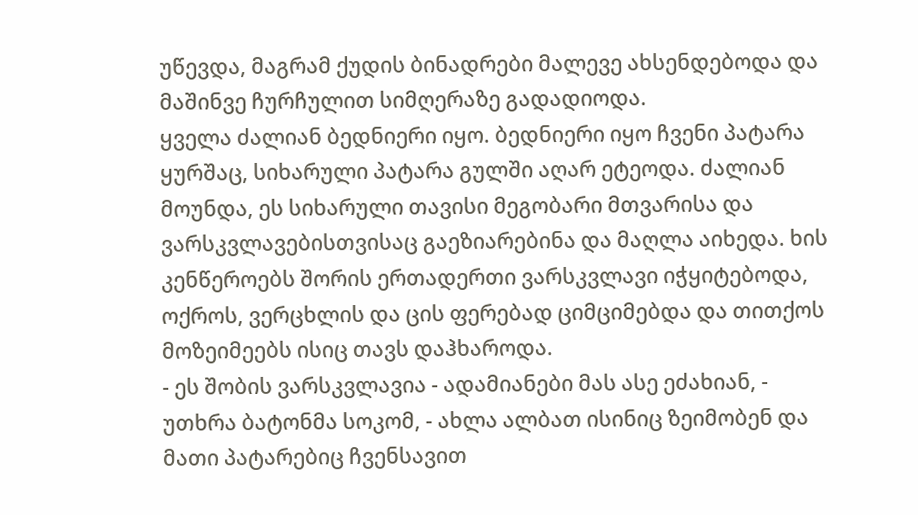უწევდა, მაგრამ ქუდის ბინადრები მალევე ახსენდებოდა და მაშინვე ჩურჩულით სიმღერაზე გადადიოდა.
ყველა ძალიან ბედნიერი იყო. ბედნიერი იყო ჩვენი პატარა ყურშაც, სიხარული პატარა გულში აღარ ეტეოდა. ძალიან მოუნდა, ეს სიხარული თავისი მეგობარი მთვარისა და ვარსკვლავებისთვისაც გაეზიარებინა და მაღლა აიხედა. ხის კენწეროებს შორის ერთადერთი ვარსკვლავი იჭყიტებოდა, ოქროს, ვერცხლის და ცის ფერებად ციმციმებდა და თითქოს მოზეიმეებს ისიც თავს დაჰხაროდა.
- ეს შობის ვარსკვლავია - ადამიანები მას ასე ეძახიან, - უთხრა ბატონმა სოკომ, - ახლა ალბათ ისინიც ზეიმობენ და მათი პატარებიც ჩვენსავით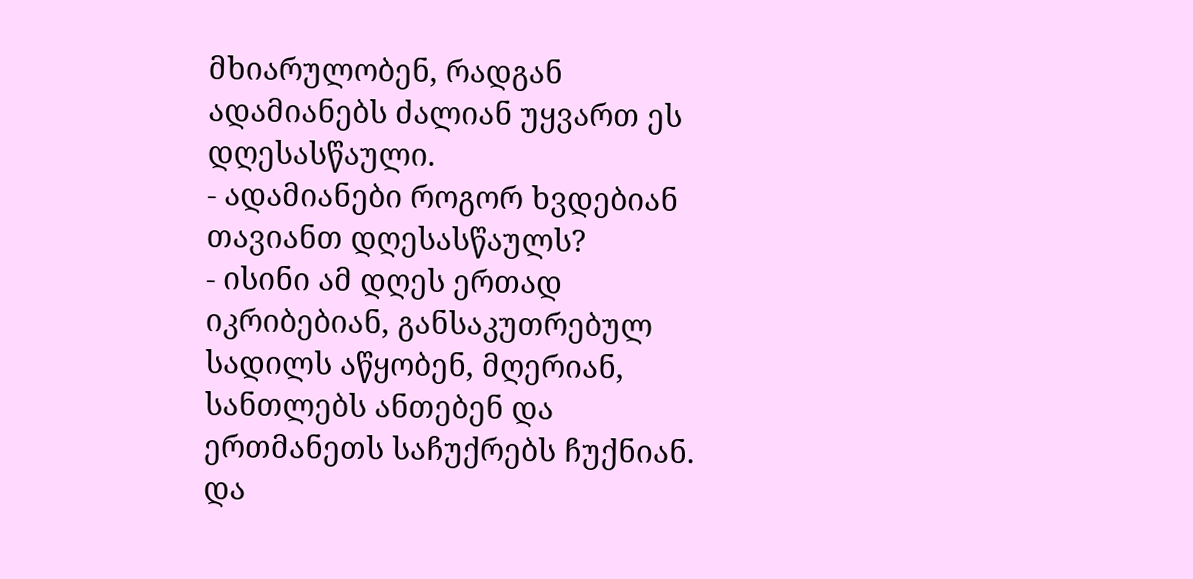მხიარულობენ, რადგან ადამიანებს ძალიან უყვართ ეს დღესასწაული.
- ადამიანები როგორ ხვდებიან თავიანთ დღესასწაულს?
- ისინი ამ დღეს ერთად იკრიბებიან, განსაკუთრებულ სადილს აწყობენ, მღერიან, სანთლებს ანთებენ და ერთმანეთს საჩუქრებს ჩუქნიან. და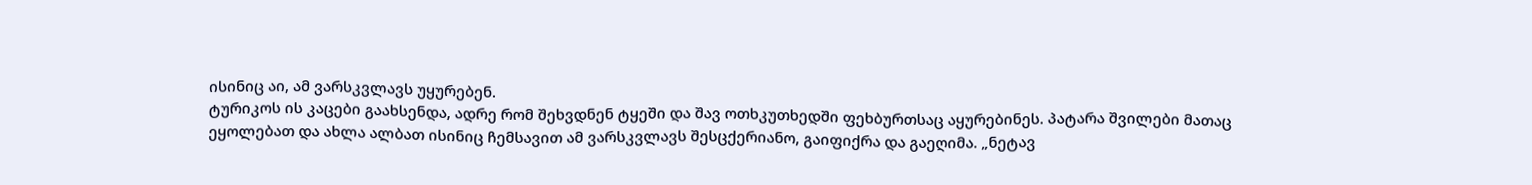ისინიც აი, ამ ვარსკვლავს უყურებენ.
ტურიკოს ის კაცები გაახსენდა, ადრე რომ შეხვდნენ ტყეში და შავ ოთხკუთხედში ფეხბურთსაც აყურებინეს. პატარა შვილები მათაც ეყოლებათ და ახლა ალბათ ისინიც ჩემსავით ამ ვარსკვლავს შესცქერიანო, გაიფიქრა და გაეღიმა. „ნეტავ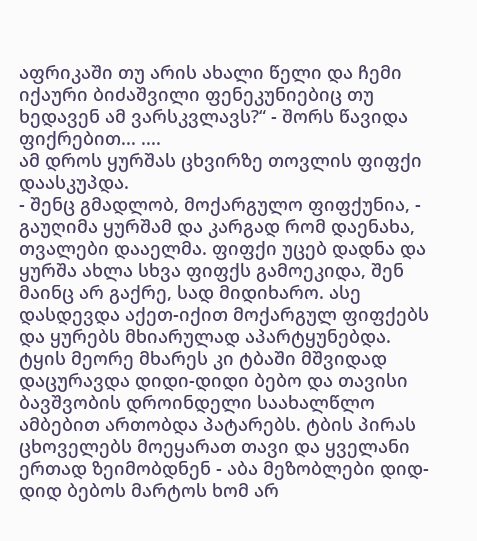აფრიკაში თუ არის ახალი წელი და ჩემი იქაური ბიძაშვილი ფენეკუნიებიც თუ ხედავენ ამ ვარსკვლავს?“ - შორს წავიდა ფიქრებით... ....
ამ დროს ყურშას ცხვირზე თოვლის ფიფქი დაასკუპდა.
- შენც გმადლობ, მოქარგულო ფიფქუნია, - გაუღიმა ყურშამ და კარგად რომ დაენახა, თვალები დააელმა. ფიფქი უცებ დადნა და ყურშა ახლა სხვა ფიფქს გამოეკიდა, შენ მაინც არ გაქრე, სად მიდიხარო. ასე დასდევდა აქეთ-იქით მოქარგულ ფიფქებს და ყურებს მხიარულად აპარტყუნებდა.
ტყის მეორე მხარეს კი ტბაში მშვიდად დაცურავდა დიდი-დიდი ბებო და თავისი ბავშვობის დროინდელი საახალწლო ამბებით ართობდა პატარებს. ტბის პირას ცხოველებს მოეყარათ თავი და ყველანი ერთად ზეიმობდნენ - აბა მეზობლები დიდ-დიდ ბებოს მარტოს ხომ არ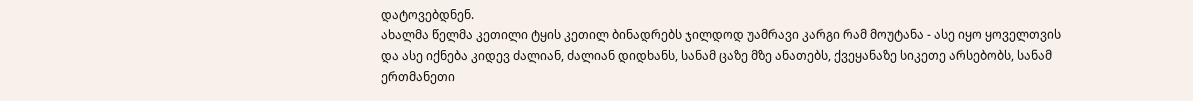დატოვებდნენ.
ახალმა წელმა კეთილი ტყის კეთილ ბინადრებს ჯილდოდ უამრავი კარგი რამ მოუტანა - ასე იყო ყოველთვის და ასე იქნება კიდევ ძალიან, ძალიან დიდხანს, სანამ ცაზე მზე ანათებს, ქვეყანაზე სიკეთე არსებობს, სანამ ერთმანეთი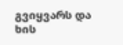გვიყვარს და ხის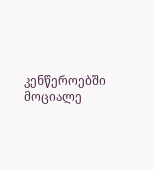კენწეროებში მოციალე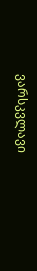ვარსკვლავი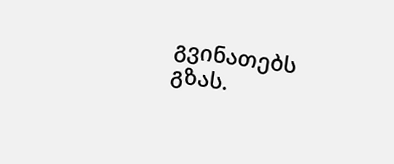გვინათებს გზას.